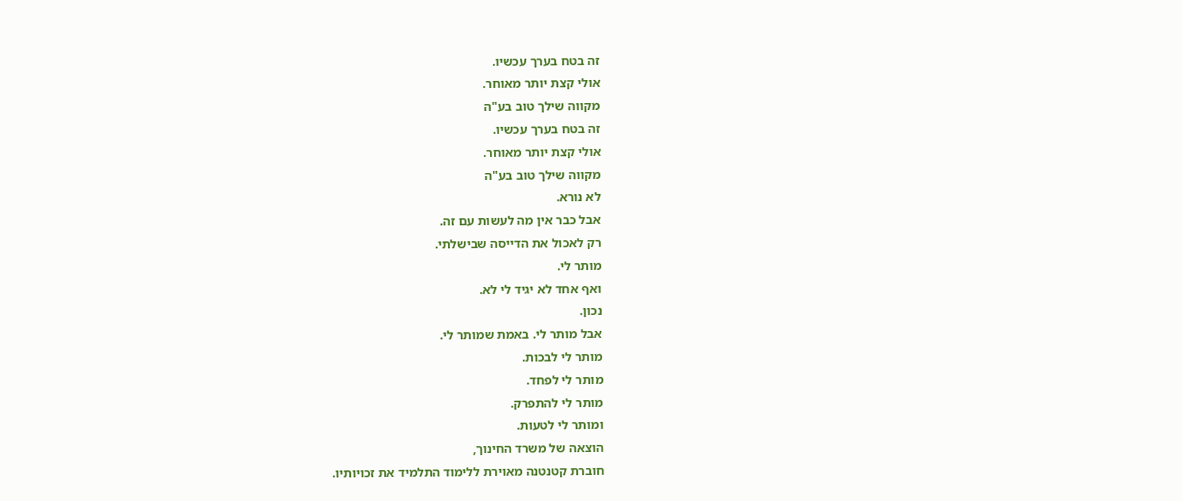זה בטח בערך עכשיו.
אולי קצת יותר מאוחר.
מקווה שילך טוב בע"ה
זה בטח בערך עכשיו.
אולי קצת יותר מאוחר.
מקווה שילך טוב בע"ה
לא נורא.
אבל כבר אין מה לעשות עם זה.
רק לאכול את הדייסה שבישלתי.
מותר לי.
ואף אחד לא יגיד לי לא.
נכון.
אבל מותר לי. באמת שמותר לי.
מותר לי לבכות.
מותר לי לפחד.
מותר לי להתפרק.
ומותר לי לטעות.
הוצאה של משרד החינוך,
חוברת קטנטנה מאוירת ללימוד התלמיד את זכויותיו.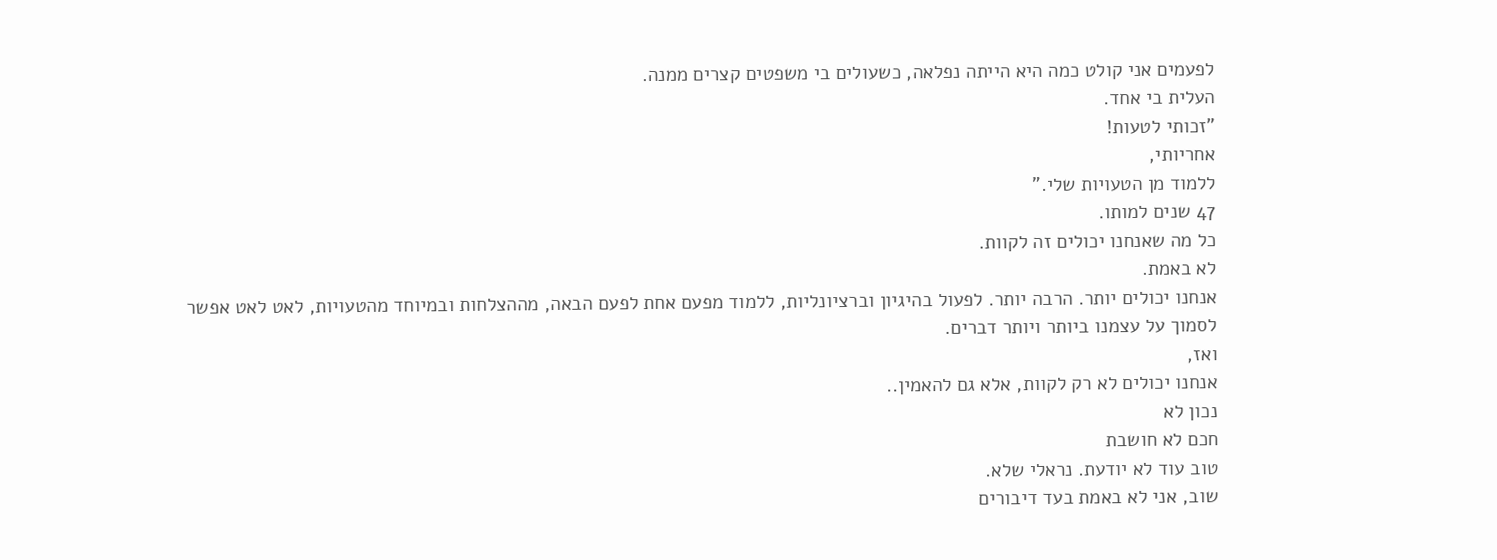לפעמים אני קולט כמה היא הייתה נפלאה, כשעולים בי משפטים קצרים ממנה.
העלית בי אחד.
"זכותי לטעות!
אחריותי,
ללמוד מן הטעויות שלי."
47 שנים למותו.
כל מה שאנחנו יכולים זה לקוות.
לא באמת.
אנחנו יכולים יותר. הרבה יותר. לפעול בהיגיון וברציונליות, ללמוד מפעם אחת לפעם הבאה, מההצלחות ובמיוחד מהטעויות, לאט לאט אפשר לסמוך על עצמנו ביותר ויותר דברים.
ואז,
אנחנו יכולים לא רק לקוות, אלא גם להאמין..
נכון לא
חכם לא חושבת
טוב עוד לא יודעת. נראלי שלא.
שוב, אני לא באמת בעד דיבורים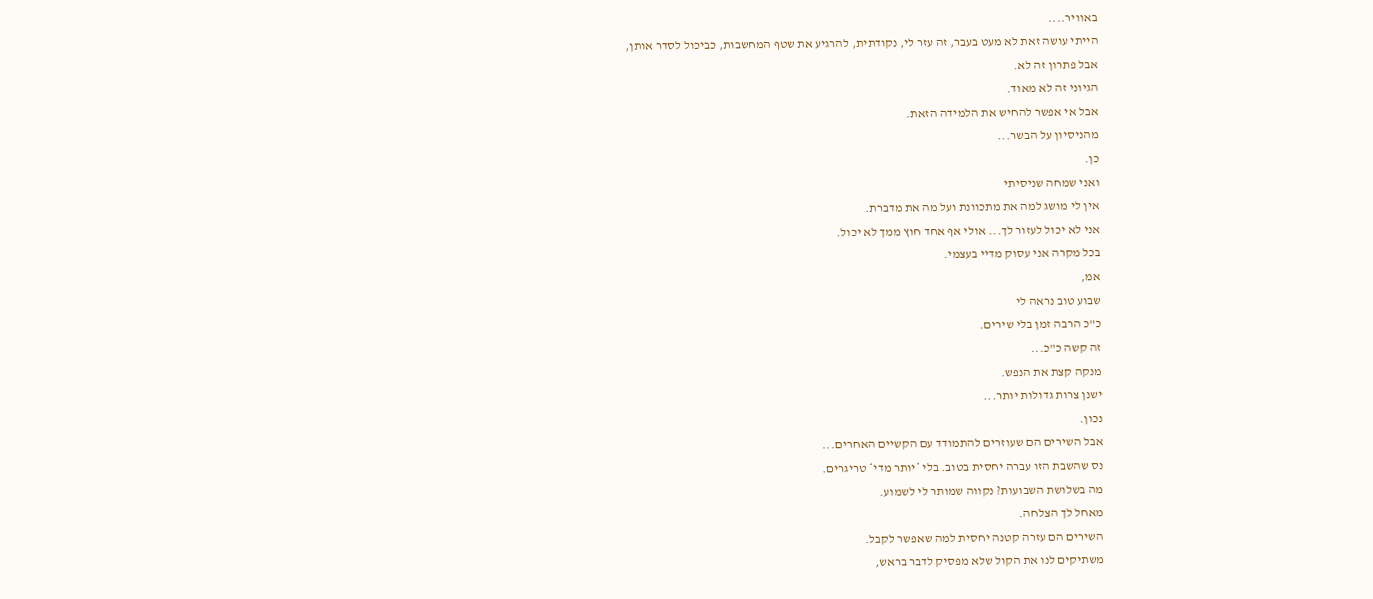באוויר....
הייתי עושה זאת לא מעט בעבר, זה עזר לי, נקודתית, להרגיע את שטף המחשבות, כביכול לסדר אותן,
אבל פתרון זה לא.
הגיוני זה לא מאוד.
אבל אי אפשר להחיש את הלמידה הזאת.
מהניסיון על הבשר...
כן.
ואני שמחה שניסיתי
אין לי מושג למה את מתכוונת ועל מה את מדברת.
אני לא יכול לעזור לך... אולי אף אחד חוץ ממך לא יכול.
בכל מקרה אני עסוק מדיי בעצמי.
אמ,
שבוע טוב נראה לי
כ"כ הרבה זמן בלי שירים.
זה קשה כ"כ...
מנקה קצת את הנפש.
ישנן צרות גדולות יותר...
נכון.
אבל השירים הם שעוזרים להתמודד עם הקשיים האחרים...
נס שהשבת הזו עברה יחסית בטוב. בלי *יותר מדי* טריגרים.
מה בשלושת השבועות? נקווה שמותר לי לשמוע.
מאחל לך הצלחה.
השירים הם עזרה קטנה יחסית למה שאפשר לקבל.
משתיקים לנו את הקול שלא מפסיק לדבר בראש,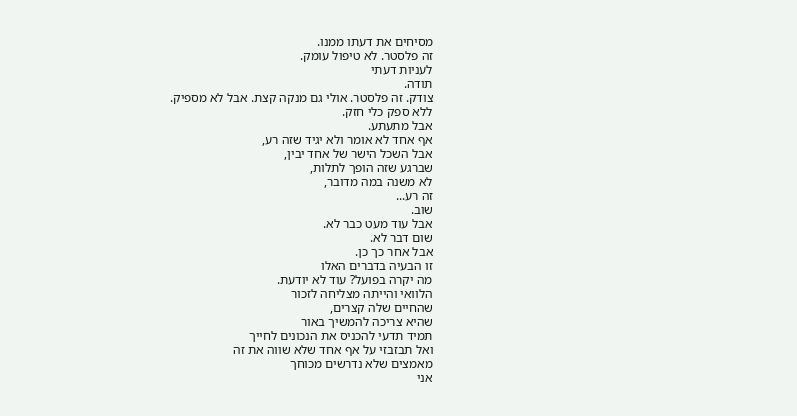מסיחים את דעתו ממנו.
זה פלסטר. לא טיפול עומק.
לעניות דעתי
תודה.
צודק. זה פלסטר. אולי גם מנקה קצת. אבל לא מספיק.
ללא ספק כלי חזק.
אבל מתעתע.
אף אחד לא אומר ולא יגיד שזה רע,
אבל השכל הישר של אחד יבין,
שברגע שזה הופך לתלות,
לא משנה במה מדובר,
זה רע...
שוב.
אבל עוד מעט כבר לא.
שום דבר לא.
אבל אחר כך כן.
זו הבעיה בדברים האלו
מה יקרה בפועל? עוד לא יודעת.
הלוואי והייתה מצליחה לזכור
שהחיים שלה קצרים,
שהיא צריכה להמשיך באור
תמיד תדעי להכניס את הנכונים לחייך
ואל תבזבזי על אף אחד שלא שווה את זה
מאמצים שלא נדרשים מכוחך
אני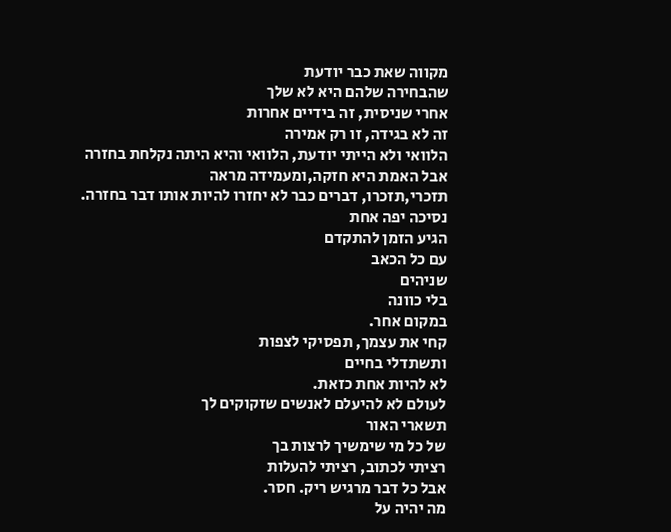מקווה שאת כבר יודעת
שהבחירה שלהם היא לא שלך
אחרי שניסית, זה בידיים אחרות
זה לא בגידה, זו רק אמירה
הלוואי ולא הייתי יודעת, הלוואי והיא היתה נקלחת בחזרה
אבל האמת היא חזקה,ומעמידה מראה
תזכרי,תזכרו, דברים כבר לא יחזרו להיות אותו דבר בחזרה.
נסיכה יפה אחת
הגיע הזמן להתקדם
עם כל הכאב
שניהים
בלי כוונה
במקום אחר.
קחי את עצמך, תפסיקי לצפות
ותשתדלי בחיים
לא להיות אחת כזאת.
לעולם לא להיעלם לאנשים שזקוקים לך
תשארי האור
של כל מי שימשיך לרצות בך
רציתי לכתוב, רציתי להעלות
אבל כל דבר מרגיש ריק. חסר.
מה יהיה על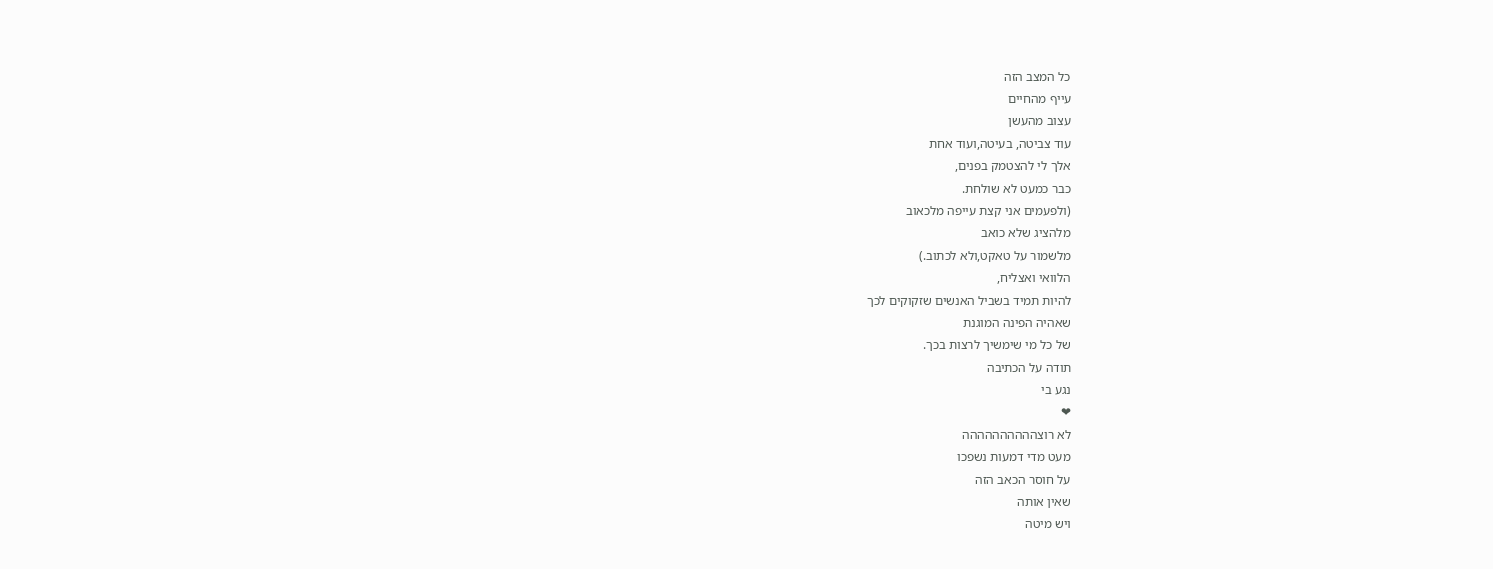כל המצב הזה
עייף מהחיים
עצוב מהעשן
עוד צביטה, בעיטה,ועוד אחת
אלך לי להצטמק בפנים,
כבר כמעט לא שולחת.
(ולפעמים אני קצת עייפה מלכאוב
מלהציג שלא כואב
מלשמור על טאקט,ולא לכתוב.)
הלוואי ואצליח,
להיות תמיד בשביל האנשים שזקוקים לכך
שאהיה הפינה המוגנת
של כל מי שימשיך לרצות בכך.
תודה על הכתיבה
נגע בי
❤
לא רוצהההההההההה
מעט מדי דמעות נשפכו
על חוסר הכאב הזה
שאין אותה
ויש מיטה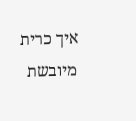איך כרית מיובשת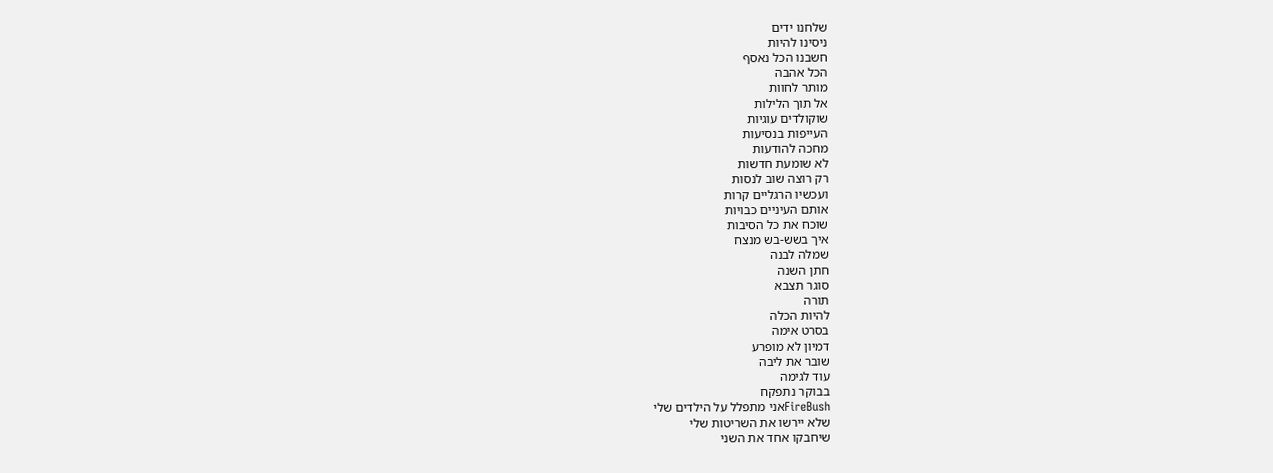שלחנו ידים
ניסינו להיות
חשבנו הכל נאסף
הכל אהבה
מותר לחוות
אל תוך הלילות
שוקולדים עוגיות
העייפות בנסיעות
מחכה להודעות
לא שומעת חדשות
רק רוצה שוב לנסות
ועכשיו הרגליים קרות
אותם העיניים כבויות
שוכח את כל הסיבות
איך בשש-בש מנצח
שמלה לבנה
חתן השנה
סוגר תצבא
תורה
להיות הכלה
בסרט אימה
דמיון לא מופרע
שובר את ליבה
עוד לגימה
בבוקר נתפקח
FireBushאני מתפלל על הילדים שלי
שלא יירשו את השריטות שלי
שיחבקו אחד את השני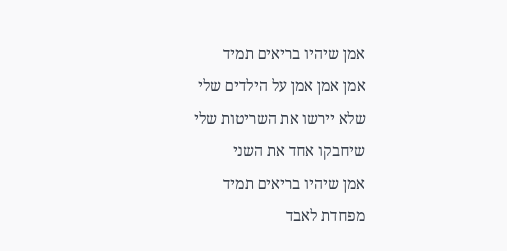אמן שיהיו בריאים תמיד
אמן אמן אמן על הילדים שלי
שלא יירשו את השריטות שלי
שיחבקו אחד את השני
אמן שיהיו בריאים תמיד
מפחדת לאבד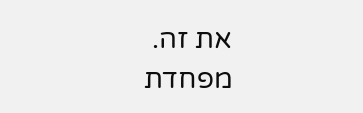את זה.
מפחדת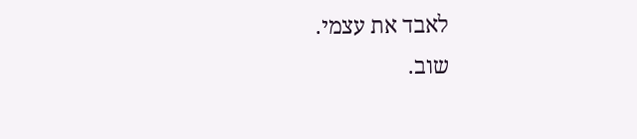לאבד את עצמי.
שוב.